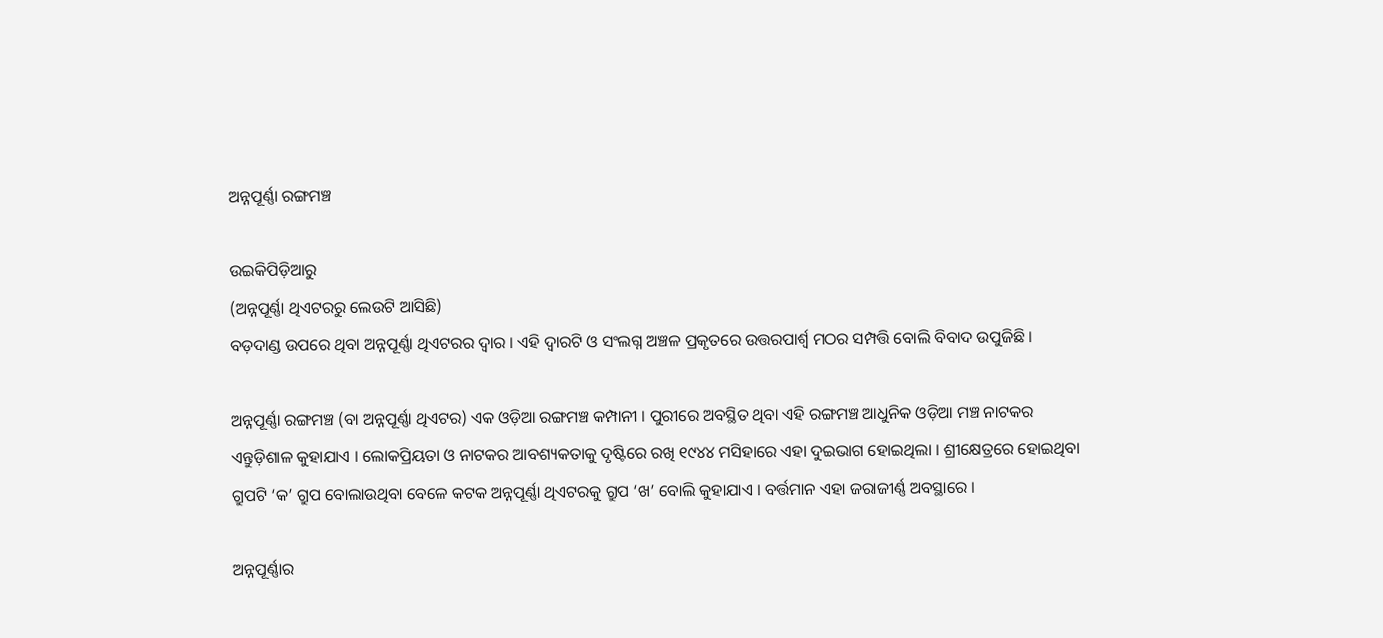ଅନ୍ନପୂର୍ଣ୍ଣା ରଙ୍ଗମଞ୍ଚ

ଉଇକିପିଡ଼ିଆ‌ରୁ
(ଅନ୍ନପୂର୍ଣ୍ଣା ଥିଏଟରରୁ ଲେଉଟି ଆସିଛି)
ବଡ଼ଦାଣ୍ଡ ଉପରେ ଥିବା ଅନ୍ନପୂର୍ଣ୍ଣା ଥିଏଟରର ଦ୍ୱାର । ଏହି ଦ୍ୱାରଟି ଓ ସଂଲଗ୍ନ ଅଞ୍ଚଳ ପ୍ରକୃତରେ ଉତ୍ତରପାର୍ଶ୍ୱ ମଠର ସମ୍ପତ୍ତି ବୋଲି ବିବାଦ ଉପୁଜିଛି ।

ଅନ୍ନପୂର୍ଣ୍ଣା ରଙ୍ଗମଞ୍ଚ (ବା ଅନ୍ନପୂର୍ଣ୍ଣା ଥିଏଟର) ଏକ ଓଡ଼ିଆ ରଙ୍ଗମଞ୍ଚ କମ୍ପାନୀ । ପୁରୀରେ ଅବସ୍ଥିତ ଥିବା ଏହି ରଙ୍ଗମଞ୍ଚ ଆଧୁନିକ ଓଡ଼ିଆ ମଞ୍ଚ ନାଟକର ଏନ୍ତୁଡ଼ିଶାଳ କୁହାଯାଏ । ଲୋକପ୍ରିୟତା ଓ ନାଟକର ଆବଶ୍ୟକତାକୁ ଦୃଷ୍ଟିରେ ରଖି ୧୯୪୪ ମସିହାରେ ଏହା ଦୁଇଭାଗ ହୋଇଥିଲା । ଶ୍ରୀକ୍ଷେତ୍ରରେ ହୋଇଥିବା ଗ୍ରୁପଟି ‘କ’ ଗ୍ରୁପ ବୋଲାଉଥିବା ବେଳେ କଟକ ଅନ୍ନପୂର୍ଣ୍ଣା ଥିଏଟରକୁ ଗ୍ରୁପ ‘ଖ’ ବୋଲି କୁହାଯାଏ । ବର୍ତ୍ତମାନ ଏହା ଜରାଜୀର୍ଣ୍ଣ ଅବସ୍ଥାରେ ।

ଅନ୍ନପୂର୍ଣ୍ଣାର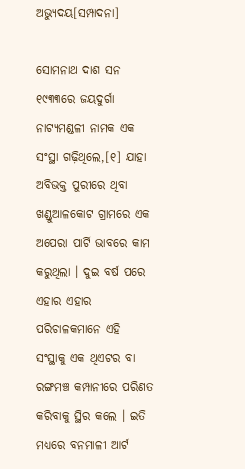ଅଭ୍ୟୁଦୟ[ସମ୍ପାଦନା]

ସୋମନାଥ ଦାଶ ସନ ୧୯୩୩ରେ ଜୟଦୁର୍ଗା ନାଟ୍ୟମଣ୍ଡଳୀ ନାମକ ଏକ ସଂସ୍ଥା ଗଢ଼ିଥିଲେ,[୧] ଯାହା ଅବିଭକ୍ତ ପୁରୀରେ ଥିବା ଖଣ୍ଡୁଆଳକୋଟ ଗ୍ରାମରେ ଏକ ଅପେରା ପାର୍ଟି ଭାବରେ କାମ କରୁଥିଲା । ଦୁଇ ବର୍ଷ ପରେ ଏହାର ଏହାର ପରିଚାଳକମାନେ ଏହି ସଂସ୍ଥାକୁ ଏକ ଥିଏଟର ବା ରଙ୍ଗମଞ୍ଚ କମ୍ପାନୀରେ ପରିଣତ କରିବାକୁ ସ୍ଥିର କଲେ । ଇତି ମଧ୍ୟରେ ବନମାଳୀ ଆର୍ଟ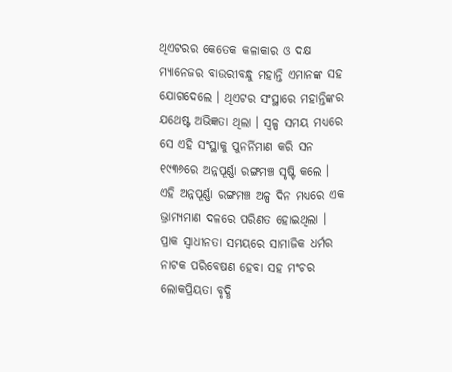ଥିଏଟରର କେତେକ କଳାକାର ଓ ଦକ୍ଷ ମ୍ୟାନେଜର ବାଉରୀବନ୍ଧୁ ମହାନ୍ତି ଏମାନଙ୍କ ସହ ଯୋଗଦେଲେ । ଥିଏଟର ସଂସ୍ଥାରେ ମହାନ୍ତିଙ୍କର ଯଥେଷ୍ଟ ଅଭିଜ୍ଞତା ଥିଲା । ସ୍ୱଳ୍ପ ସମୟ ମଧ୍ୟରେ ସେ ଏହି ସଂସ୍ଥାକୁ ପୁନର୍ନିମାଣ କରି ସନ ୧୯୩୬ରେ ଅନ୍ନପୂର୍ଣ୍ଣା ରଙ୍ଗମଞ୍ଚ ସୃଷ୍ଟି କଲେ । ଏହି ଅନ୍ନପୂର୍ଣ୍ଣା ରଙ୍ଗମଞ୍ଚ ଅଳ୍ପ ଦିନ ମଧ୍ୟରେ ଏକ ଭ୍ରାମ୍ୟମାଣ ଦଳରେ ପରିଣତ ହୋଇଥିଲା । ପ୍ରାକ ସ୍ୱାଧୀନତା ସମୟରେ ସାମାଜିକ ଧର୍ମର ନାଟକ ପରିବେଷଣ ହେବା ସହ ମଂଚର ଲୋକପ୍ରିୟତା ବୃଦ୍ଧି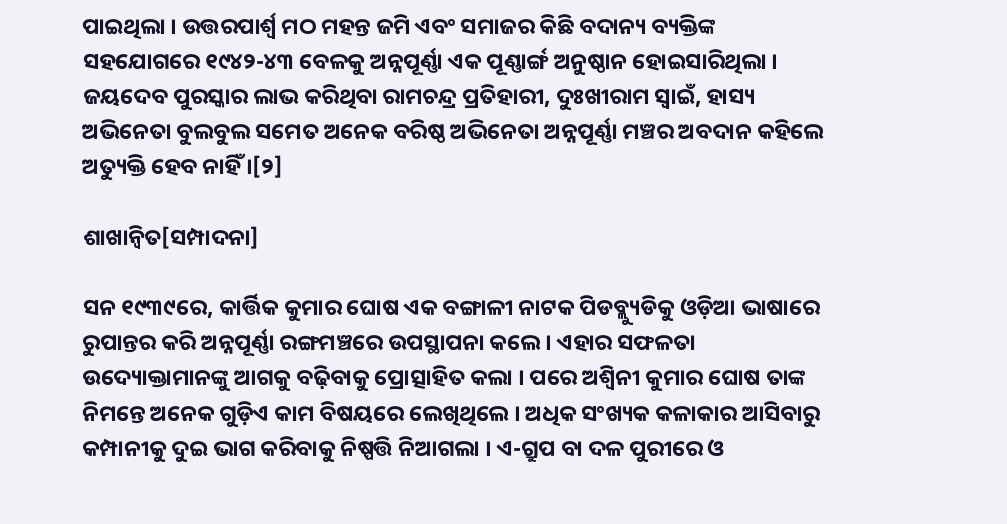ପାଇଥିଲା । ଉତ୍ତରପାର୍ଶ୍ୱ ମଠ ମହନ୍ତ ଜମି ଏବଂ ସମାଜର କିଛି ବଦାନ୍ୟ ବ୍ୟକ୍ତିଙ୍କ ସହଯୋଗରେ ୧୯୪୨-୪୩ ବେଳକୁ ଅନ୍ନପୂର୍ଣ୍ଣା ଏକ ପୂଣ୍ଣାର୍ଙ୍ଗ ଅନୁଷ୍ଠାନ ହୋଇସାରିଥିଲା । ଜୟଦେବ ପୁରସ୍କାର ଲାଭ କରିଥିବା ରାମଚନ୍ଦ୍ର ପ୍ରତିହାରୀ, ଦୁଃଖୀରାମ ସ୍ୱାଇଁ, ହାସ୍ୟ ଅଭିନେତା ବୁଲବୁଲ ସମେତ ଅନେକ ବରିଷ୍ଠ ଅଭିନେତା ଅନ୍ନପୂର୍ଣ୍ଣା ମଞ୍ଚର ଅବଦାନ କହିଲେ ଅତ୍ୟୁକ୍ତି ହେବ ନାହିଁ ।[୨]

ଶାଖାନ୍ୱିତ[ସମ୍ପାଦନା]

ସନ ୧୯୩୯ରେ, କାର୍ତ୍ତିକ କୁମାର ଘୋଷ ଏକ ବଙ୍ଗାଳୀ ନାଟକ ପିଡବ୍ଲ୍ୟୁଡିକୁ ଓଡ଼ିଆ ଭାଷାରେ ରୁପାନ୍ତର କରି ଅନ୍ନପୂର୍ଣ୍ଣା ରଙ୍ଗମଞ୍ଚରେ ଉପସ୍ଥାପନା କଲେ । ଏହାର ସଫଳତା ଉଦ୍ୟୋକ୍ତାମାନଙ୍କୁ ଆଗକୁ ବଢ଼ିବାକୁ ପ୍ରୋତ୍ସାହିତ କଲା । ପରେ ଅଶ୍ୱିନୀ କୁମାର ଘୋଷ ତାଙ୍କ ନିମନ୍ତେ ଅନେକ ଗୁଡ଼ିଏ କାମ ବିଷୟରେ ଲେଖିଥିଲେ । ଅଧିକ ସଂଖ୍ୟକ କଳାକାର ଆସିବାରୁ କମ୍ପାନୀକୁ ଦୁଇ ଭାଗ କରିବାକୁ ନିଷ୍ପତ୍ତି ନିଆଗଲା । ଏ-ଗ୍ରୁପ ବା ଦଳ ପୁରୀରେ ଓ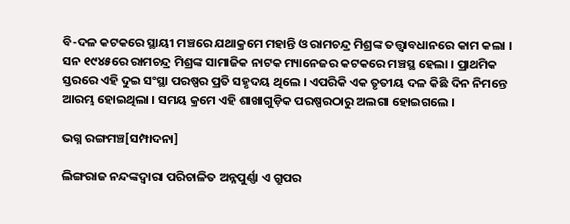ବି-ଦଳ କଟକରେ ସ୍ଥାୟୀ ମଞ୍ଚରେ ଯଥାକ୍ରମେ ମହାନ୍ତି ଓ ରାମଚନ୍ଦ୍ର ମିଶ୍ରଙ୍କ ତତ୍ତ୍ୱାବଧାନରେ କାମ କଲା । ସନ ୧୯୪୫ରେ ରାମଚନ୍ଦ୍ର ମିଶ୍ରଙ୍କ ସାମାଜିକ ନାଟକ ମ୍ୟାନେଜର କଟକରେ ମଞ୍ଚସ୍ଥ ହେଲା । ପ୍ରାଥମିକ ସ୍ତରରେ ଏହି ଦୁଇ ସଂସ୍ଥା ପରଷ୍ପର ପ୍ରତି ସହୃଦୟ ଥିଲେ । ଏପରିକି ଏକ ତୃତୀୟ ଦଳ କିଛି ଦିନ ନିମନ୍ତେ ଆରମ୍ଭ ହୋଇଥିଲା । ସମୟ କ୍ରମେ ଏହି ଶାଖାଗୁଡ଼ିକ ପରଷ୍ପରଠାରୁ ଅଲଗା ହୋଇଗଲେ ।

ଭଗ୍ନ ରଙ୍ଗମଞ୍ଚ[ସମ୍ପାଦନା]

ଲିଙ୍ଗରାଜ ନନ୍ଦଙ୍କଦ୍ୱାରା ପରିଚାଳିତ ଅନ୍ନପୁର୍ଣ୍ଣା ଏ ଗ୍ରୁପର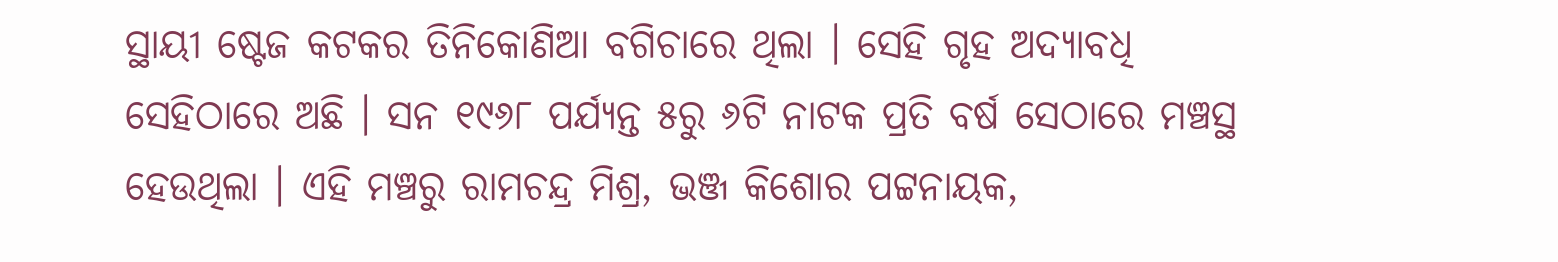ସ୍ଥାୟୀ ଷ୍ଟେଜ କଟକର ତିନିକୋଣିଆ ବଗିଚାରେ ଥିଲା । ସେହି ଗୃହ ଅଦ୍ୟାବଧି ସେହିଠାରେ ଅଛି । ସନ ୧୯୬୮ ପର୍ଯ୍ୟନ୍ତ ୫ରୁ ୬ଟି ନାଟକ ପ୍ରତି ବର୍ଷ ସେଠାରେ ମଞ୍ଚସ୍ଥ ହେଉଥିଲା । ଏହି ମଞ୍ଚରୁ ରାମଚନ୍ଦ୍ର ମିଶ୍ର, ଭଞ୍ଜ କିଶୋର ପଟ୍ଟନାୟକ,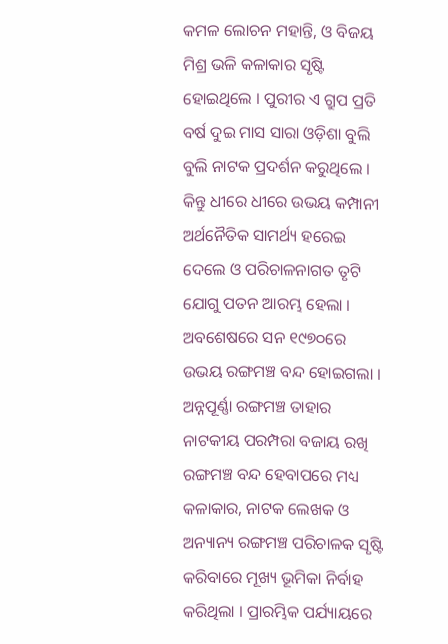କମଳ ଲୋଚନ ମହାନ୍ତି, ଓ ବିଜୟ ମିଶ୍ର ଭଳି କଳାକାର ସୃଷ୍ଟି ହୋଇଥିଲେ । ପୁରୀର ଏ ଗ୍ରୁପ ପ୍ରତି ବର୍ଷ ଦୁଇ ମାସ ସାରା ଓଡ଼ିଶା ବୁଲି ବୁଲି ନାଟକ ପ୍ରଦର୍ଶନ କରୁଥିଲେ । କିନ୍ତୁ ଧୀରେ ଧୀରେ ଉଭୟ କମ୍ପାନୀ ଅର୍ଥନୈତିକ ସାମର୍ଥ୍ୟ ହରେଇ ଦେଲେ ଓ ପରିଚାଳନାଗତ ତୃଟି ଯୋଗୁ ପତନ ଆରମ୍ଭ ହେଲା । ଅବଶେଷରେ ସନ ୧୯୭୦ରେ ଉଭୟ ରଙ୍ଗମଞ୍ଚ ବନ୍ଦ ହୋଇଗଲା । ଅନ୍ନପୂର୍ଣ୍ଣା ରଙ୍ଗମଞ୍ଚ ତାହାର ନାଟକୀୟ ପରମ୍ପରା ବଜାୟ ରଖି ରଙ୍ଗମଞ୍ଚ ବନ୍ଦ ହେବାପରେ ମଧ୍ୟ କଳାକାର, ନାଟକ ଲେଖକ ଓ ଅନ୍ୟାନ୍ୟ ରଙ୍ଗମଞ୍ଚ ପରିଚାଳକ ସୃଷ୍ଟି କରିବାରେ ମୂଖ୍ୟ ଭୂମିକା ନିର୍ବାହ କରିଥିଲା । ପ୍ରାରମ୍ଭିକ ପର୍ଯ୍ୟାୟରେ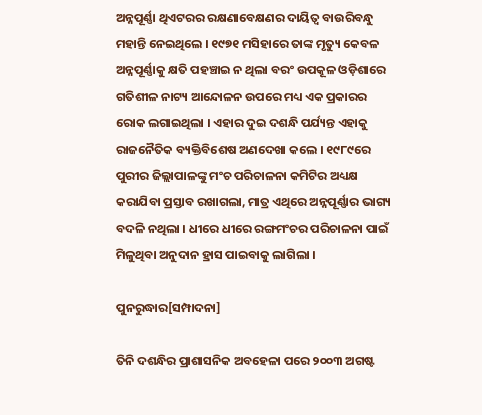ଅନ୍ନପୂର୍ଣ୍ଣା ଥିଏଟରର ରକ୍ଷଣାବେକ୍ଷଣର ଦାୟିତ୍ୱ ବାଉରିବନ୍ଧୁ ମହାନ୍ତି ନେଇଥିଲେ । ୧୯୭୧ ମସିହାରେ ତାଙ୍କ ମୃତ୍ୟୁ କେବଳ ଅନ୍ନପୂର୍ଣ୍ଣାକୁ କ୍ଷତି ପହଞ୍ଚାଇ ନ ଥିଲା ବରଂ ଉପକୂଳ ଓଡ଼ିଶାରେ ଗତିଶୀଳ ନାଟ୍ୟ ଆନ୍ଦୋଳନ ଉପରେ ମଧ୍ୟ ଏକ ପ୍ରକାରର ରୋକ ଲଗାଇଥିଲା । ଏହାର ଦୁଇ ଦଶନ୍ଧି ପର୍ଯ୍ୟନ୍ତ ଏହାକୁ ରାଜନୈତିକ ବ୍ୟକ୍ତିବିଶେଷ ଅଣଦେଖା କଲେ । ୧୯୮୯ରେ ପୁରୀର ଜିଲ୍ଲାପାଳଙ୍କୁ ମଂଚ ପରିଚାଳନା କମିଟିର ଅଧ୍ୟକ୍ଷ କରାଯିବା ପ୍ରସ୍ତାବ ରଖାଗଲା, ମାତ୍ର ଏଥିରେ ଅନ୍ନପୂର୍ଣ୍ଣାର ଭାଗ୍ୟ ବଦଳି ନଥିଲା । ଧୀରେ ଧୀରେ ରଙ୍ଗମଂଚର ପରିଚାଳନା ପାଇଁ ମିଳୁଥିବା ଅନୁଦାନ ହ୍ରାସ ପାଇବାକୁ ଲାଗିଲା ।

ପୁନରୁଦ୍ଧାର[ସମ୍ପାଦନା]

ତିନି ଦଶନ୍ଧିର ପ୍ରାଶାସନିକ ଅବହେଳା ପରେ ୨୦୦୩ ଅଗଷ୍ଟ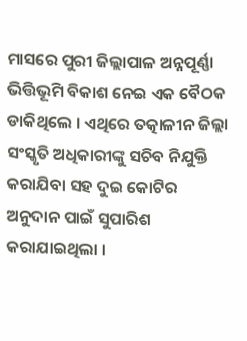ମାସରେ ପୁରୀ ଜିଲ୍ଲାପାଳ ଅନ୍ନପୂର୍ଣ୍ଣା ଭିତ୍ତିଭୂମି ବିକାଶ ନେଇ ଏକ ବୈଠକ ଡାକିଥିଲେ । ଏଥିରେ ତତ୍କାଳୀନ ଜିଲ୍ଲା ସଂସ୍କୃତି ଅଧିକାରୀଙ୍କୁ ସଚିବ ନିଯୁକ୍ତି କରାଯିବା ସହ ଦୁଇ କୋଟିର ଅନୁଦାନ ପାଇଁ ସୁପାରିଶ କରାଯାଇଥିଲା ।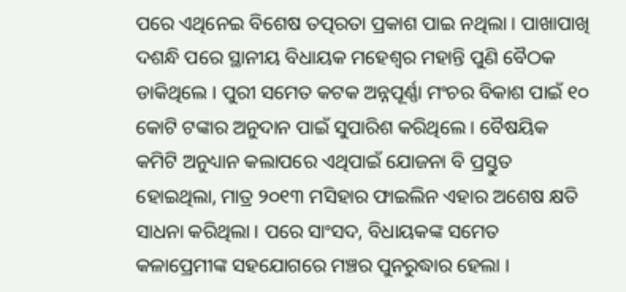ପରେ ଏଥିନେଇ ବିଶେଷ ତତ୍ପରତା ପ୍ରକାଶ ପାଇ ନଥିଲା । ପାଖାପାଖି ଦଶନ୍ଧି ପରେ ସ୍ଥାନୀୟ ବିଧାୟକ ମହେଶ୍ୱର ମହାନ୍ତି ପୁଣି ବୈଠକ ଡାକିଥିଲେ । ପୁରୀ ସମେତ କଟକ ଅନ୍ନପୂର୍ଣ୍ଣା ମଂଚର ବିକାଶ ପାଇଁ ୧୦ କୋଟି ଟଙ୍କାର ଅନୁଦାନ ପାଇଁ ସୁପାରିଶ କରିଥିଲେ । ବୈଷୟିକ କମିଟି ଅନୁଧ୍ୟାନ କଲାପରେ ଏଥିପାଇଁ ଯୋଜନା ବି ପ୍ରସ୍ତୁତ ହୋଇଥିଲା, ମାତ୍ର ୨୦୧୩ ମସିହାର ଫାଇଲିନ ଏହାର ଅଶେଷ କ୍ଷତି ସାଧନା କରିଥିଲା । ପରେ ସାଂସଦ, ବିଧାୟକଙ୍କ ସମେତ କଳାପ୍ରେମୀଙ୍କ ସହଯୋଗରେ ମଞ୍ଚର ପୁନରୁଦ୍ଧାର ହେଲା ।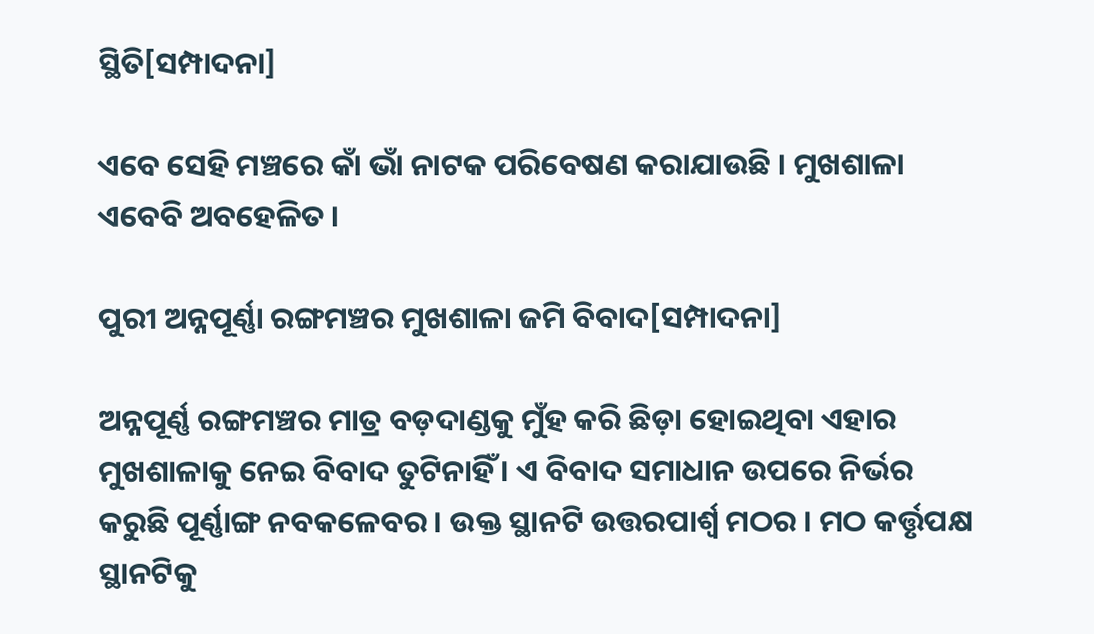ସ୍ଥିତି[ସମ୍ପାଦନା]

ଏବେ ସେହି ମଞ୍ଚରେ କାଁ ଭାଁ ନାଟକ ପରିବେଷଣ କରାଯାଉଛି । ମୁଖଶାଳା ଏବେବି ଅବହେଳିତ ।

ପୁରୀ ଅନ୍ନପୂର୍ଣ୍ଣା ରଙ୍ଗମଞ୍ଚର ମୁଖଶାଳା ଜମି ବିବାଦ[ସମ୍ପାଦନା]

ଅନ୍ନପୂର୍ଣ୍ଣ ରଙ୍ଗମଞ୍ଚର ମାତ୍ର ବଡ଼ଦାଣ୍ଡକୁ ମୁଁହ କରି ଛିଡ଼ା ହୋଇଥିବା ଏହାର ମୁଖଶାଳାକୁ ନେଇ ବିବାଦ ତୁଟିନାହିଁ । ଏ ବିବାଦ ସମାଧାନ ଉପରେ ନିର୍ଭର କରୁଛି ପୂର୍ଣ୍ଣାଙ୍ଗ ନବକଳେବର । ଉକ୍ତ ସ୍ଥାନଟି ଉତ୍ତରପାର୍ଶ୍ୱ ମଠର । ମଠ କର୍ତ୍ତୃପକ୍ଷ ସ୍ଥାନଟିକୁ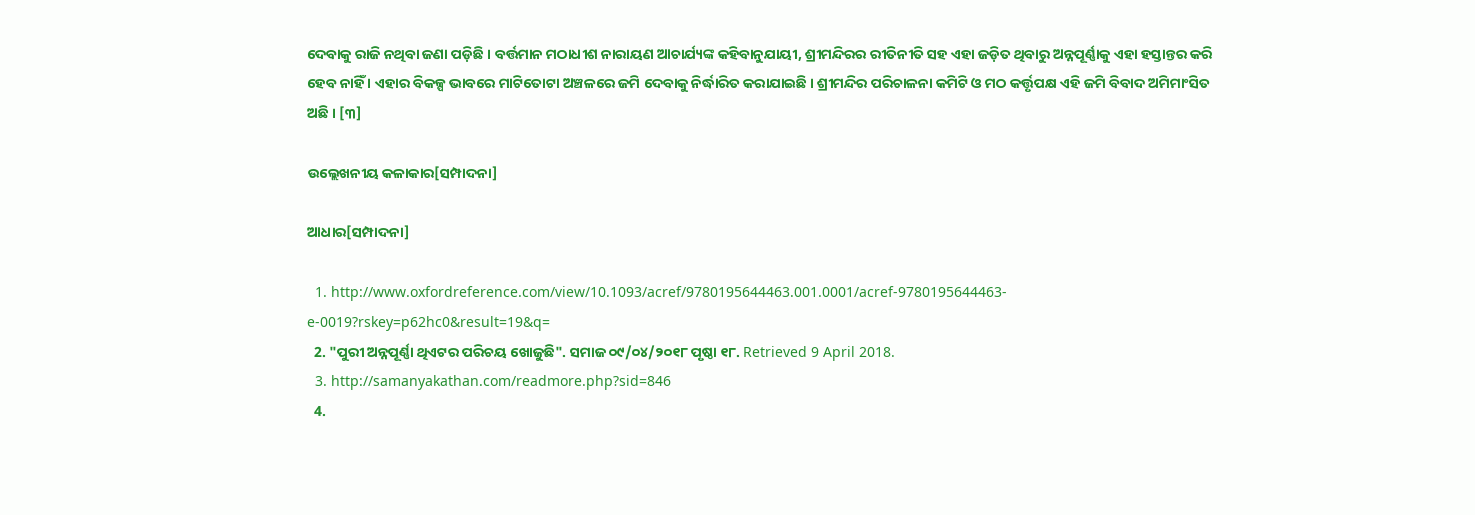ଦେବାକୁ ରାଜି ନଥିବା ଜଣା ପଡ଼ିଛି । ବର୍ତ୍ତମାନ ମଠାଧୀଶ ନାରାୟଣ ଆଚାର୍ଯ୍ୟଙ୍କ କହିବାନୁଯାୟୀ, ଶ୍ରୀମନ୍ଦିରର ରୀତିନୀତି ସହ ଏହା ଜଡ଼ିତ ଥିବାରୁ ଅନ୍ନପୂର୍ଣ୍ଣାକୁ ଏହା ହସ୍ତାନ୍ତର କରି ହେବ ନାହିଁ । ଏହାର ବିକଳ୍ପ ଭାବରେ ମାଟିତୋଟା ଅଞ୍ଚଳରେ ଜମି ଦେବାକୁ ନିର୍ଦ୍ଧାରିତ କରାଯାଇଛି । ଶ୍ରୀମନ୍ଦିର ପରିଚାଳନା କମିଟି ଓ ମଠ କର୍ତ୍ତୃପକ୍ଷ ଏହି ଜମି ବିବାଦ ଅମିମାଂସିତ ଅଛି । [୩]

ଉଲ୍ଲେଖନୀୟ କଳାକାର[ସମ୍ପାଦନା]

ଆଧାର[ସମ୍ପାଦନା]

  1. http://www.oxfordreference.com/view/10.1093/acref/9780195644463.001.0001/acref-9780195644463-e-0019?rskey=p62hc0&result=19&q=
  2. "ପୁରୀ ଅନ୍ନପୂର୍ଣ୍ଣା ଥିଏଟର ପରିଚୟ ଖୋଜୁଛି". ସମାଜ ୦୯/୦୪/୨୦୧୮ ପୃଷ୍ଠା ୧୮. Retrieved 9 April 2018.
  3. http://samanyakathan.com/readmore.php?sid=846
  4.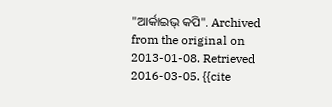"ଆର୍କାଇଭ୍ କପି". Archived from the original on 2013-01-08. Retrieved 2016-03-05. {{cite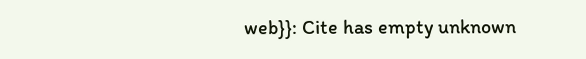web}}: Cite has empty unknown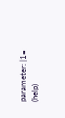parameter: |1= (help)